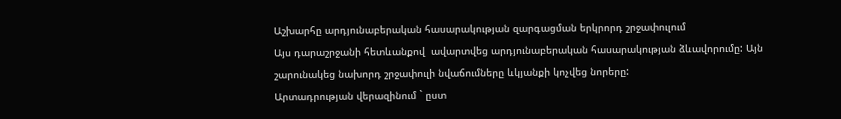Աշխարհը արդյունաբերական հասարակության զարգացման երկրորդ շրջափուլում
Այս դարաշրջանի հետևանքով  ավարտվեց արդյունաբերական հասարակության ձևավորումը: Այն շարունակեց նախորդ շրջափուլի նվաճումները ևկյանքի կոչվեց նորերը:
Արտադրության վերազինում ` ըստ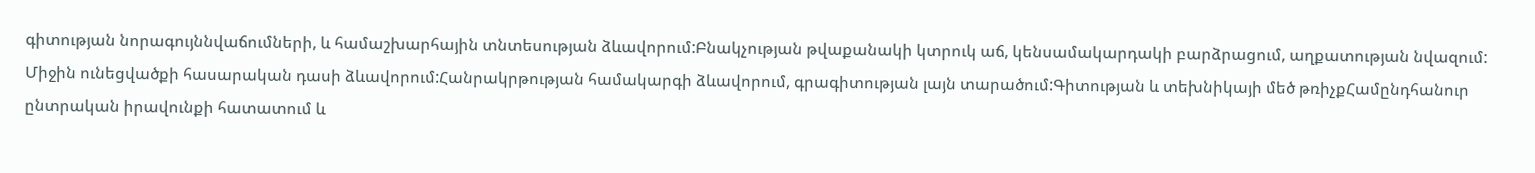գիտության նորագույննվաճումների, և համաշխարհային տնտեսության ձևավորում:Բնակչության թվաքանակի կտրուկ աճ, կենսամակարդակի բարձրացում, աղքատության նվազում: Միջին ունեցվածքի հասարական դասի ձևավորում:Հանրակրթության համակարգի ձևավորում, գրագիտության լայն տարածում:Գիտության և տեխնիկայի մեծ թռիչքՀամընդհանուր ընտրական իրավունքի հատատում և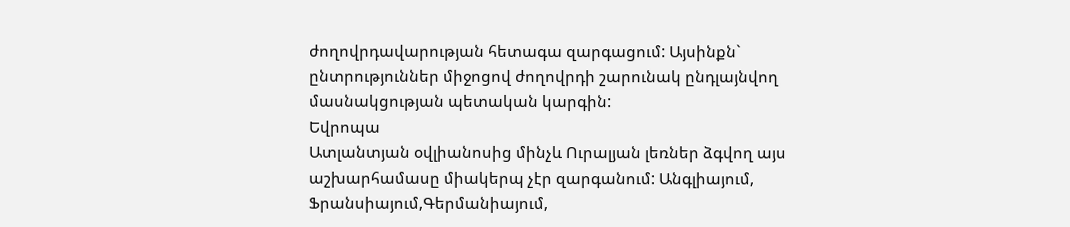ժողովրդավարության հետագա զարգացում: Այսինքն` ընտրություններ միջոցով ժողովրդի շարունակ ընդլայնվող մասնակցության պետական կարգին:
Եվրոպա
Ատլանտյան օվլիանոսից մինչև Ուրալյան լեռներ ձգվող այս աշխարհամասը միակերպ չէր զարգանում: Անգլիայում, Ֆրանսիայում,Գերմանիայում,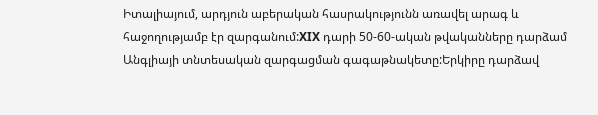Իտալիայում, արդյուն աբերական հասրակությունն առավել արագ և հաջողությամբ էր զարգանում:XIX դարի 50-60-ական թվականները դարձամ Անգլիայի տնտեսական զարգացման գագաթնակետը:Երկիրը դարձավ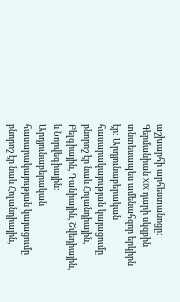աշխարհի արհեստանոցը: Գերմանիան XIX դարի սկզբին տնտեսապես ամենահզոր երկիրն էր: Արդյունաբերական հասարակայության կայացումը բնորոշ էր նաև Հոլանդիային, Բելգիային, Դանիային, Շվեդիային, և Նորվեգիային:
Արդյունաբերական հասարակայության կայացումը բնորոշ էր նաև Հոլանդիային,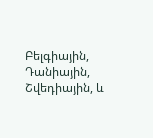Բելգիային, Դանիային, Շվեդիային, և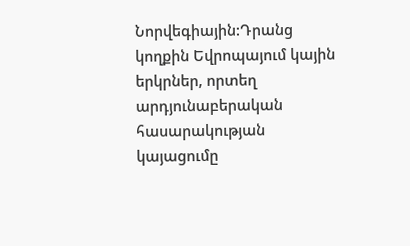Նորվեգիային:Դրանց կողքին Եվրոպայում կային երկրներ, որտեղ արդյունաբերական հասարակության կայացումը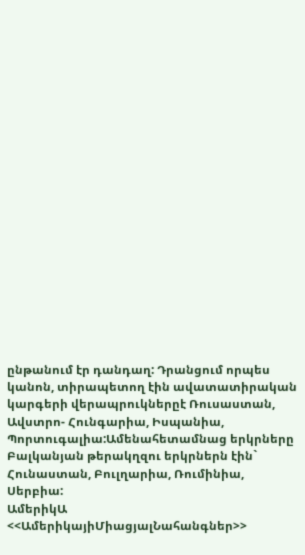ընթանում էր դանդաղ: Դրանցում որպես կանոն, տիրապետող էին ավատատիրական կարգերի վերապրուկներըէ Ռուսաստան, Ավստրո- Հունգարիա, Իսպանիա, Պորտուգալիա:Ամենահետամնաց երկրները Բալկանյան թերակղզու երկրներն էին` Հունաստան, Բուլղարիա, Ռումինիա, Սերբիա:
ԱմերիկԱ  <<ԱմերիկայիՄիացյալՆահանգներ>>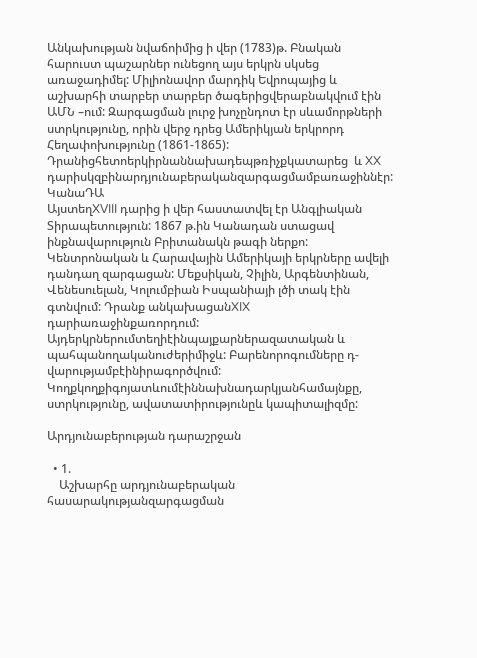Անկախության նվաճոիմից ի վեր (1783)թ. Բնական հարուստ պաշարներ ունեցող այս երկրն սկսեց առաջադիմել: Միլիոնավոր մարդիկ Եվրոպայից և աշխարհի տարբեր տարբեր ծագերիցվերաբնակվում էին ԱՄՆ –ում: Զարգացման լուրջ խոչընդոտ էր սևամորթների ստրկությունը, որին վերջ դրեց Ամերիկյան երկրորդ Հեղափոխությունը (1861-1865): Դրանիցհետոերկիրնաննախադեպթռիչքկատարեց  և XX դարիսկզբինարդյունաբերականզարգացմամբառաջիննէր:
ԿանաԴԱ
ԱյստեղXVIII դարից ի վեր հաստատվել էր Անգլիական Տիրապետություն: 1867 թ.ին Կանադան ստացավ ինքնավարություն Բրիտանակն թագի ներքո: Կենտրոնական և Հարավային Ամերիկայի երկրները ավելի դանդաղ զարգացան: Մեքսիկան, Չիլին, Արգենտինան, Վենեսուելան, Կոլումբիան Իսպանիայի լծի տակ էին գտնվում: Դրանք անկախացանXIX դարիառաջինքառորդում:  Այդերկրներումտեղիէինպայքարներազատական և պահպանողականուժերիմիջև: Բարենորոգումները դ-վարությամբէինիրագործվում: Կողքկողքիգոյատևումէիննախնադարկյանհամայնքը, ստրկությունը, ավատատիրությունըև կապիտալիզմը:

Արդյունաբերության դարաշրջան

  • 1.
    Աշխարհը արդյունաբերական հասարակությանզարգացման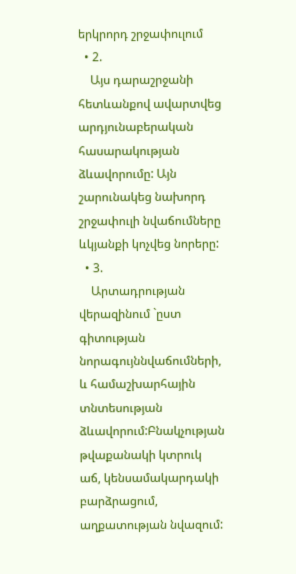երկրորդ շրջափուլում
  • 2.
    Այս դարաշրջանի հետևանքով ավարտվեց արդյունաբերական հասարակության ձևավորումը: Այն շարունակեց նախորդ շրջափուլի նվաճումները ևկյանքի կոչվեց նորերը:
  • 3.
    Արտադրության վերազինում `ըստ գիտության նորագույննվաճումների, և համաշխարհային տնտեսության ձևավորում:Բնակչության թվաքանակի կտրուկ աճ, կենսամակարդակի բարձրացում, աղքատության նվազում: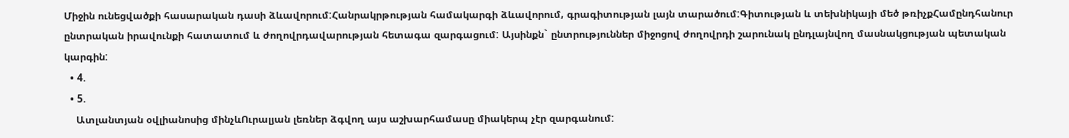Միջին ունեցվածքի հասարական դասի ձևավորում:Հանրակրթության համակարգի ձևավորում, գրագիտության լայն տարածում:Գիտության և տեխնիկայի մեծ թռիչքՀամընդհանուր ընտրական իրավունքի հատատում և ժողովրդավարության հետագա զարգացում: Այսինքն` ընտրություններ միջոցով ժողովրդի շարունակ ընդլայնվող մասնակցության պետական կարգին:
  • 4.
  • 5.
    Ատլանտյան օվլիանոսից մինչևՈւրալյան լեռներ ձգվող այս աշխարհամասը միակերպ չէր զարգանում: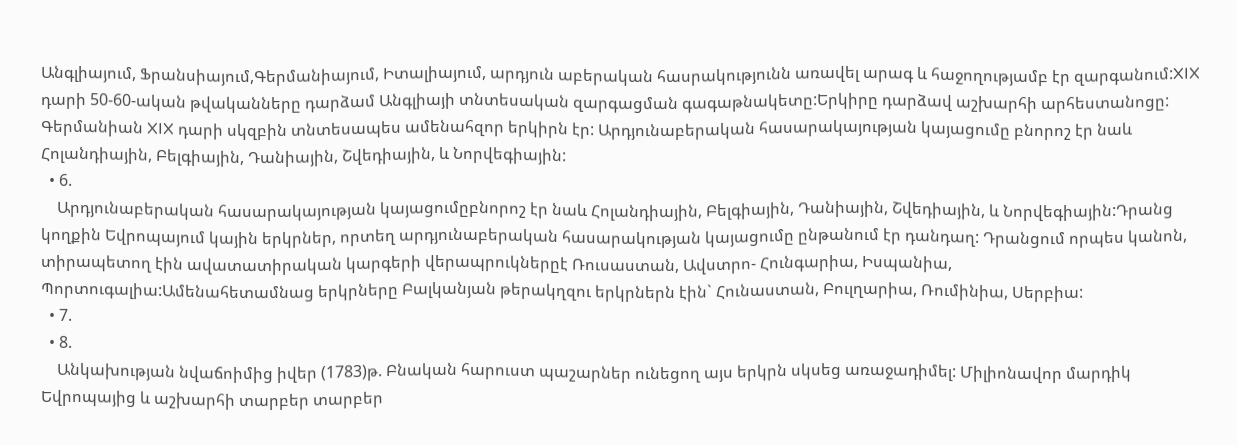Անգլիայում, Ֆրանսիայում,Գերմանիայում, Իտալիայում, արդյուն աբերական հասրակությունն առավել արագ և հաջողությամբ էր զարգանում:XIX դարի 50-60-ական թվականները դարձամ Անգլիայի տնտեսական զարգացման գագաթնակետը:Երկիրը դարձավ աշխարհի արհեստանոցը: Գերմանիան XIX դարի սկզբին տնտեսապես ամենահզոր երկիրն էր: Արդյունաբերական հասարակայության կայացումը բնորոշ էր նաև Հոլանդիային, Բելգիային, Դանիային, Շվեդիային, և Նորվեգիային:
  • 6.
    Արդյունաբերական հասարակայության կայացումըբնորոշ էր նաև Հոլանդիային, Բելգիային, Դանիային, Շվեդիային, և Նորվեգիային:Դրանց կողքին Եվրոպայում կային երկրներ, որտեղ արդյունաբերական հասարակության կայացումը ընթանում էր դանդաղ: Դրանցում որպես կանոն, տիրապետող էին ավատատիրական կարգերի վերապրուկներըէ Ռուսաստան, Ավստրո- Հունգարիա, Իսպանիա, Պորտուգալիա:Ամենահետամնաց երկրները Բալկանյան թերակղզու երկրներն էին` Հունաստան, Բուլղարիա, Ռումինիա, Սերբիա:
  • 7.
  • 8.
    Անկախության նվաճոիմից իվեր (1783)թ. Բնական հարուստ պաշարներ ունեցող այս երկրն սկսեց առաջադիմել: Միլիոնավոր մարդիկ Եվրոպայից և աշխարհի տարբեր տարբեր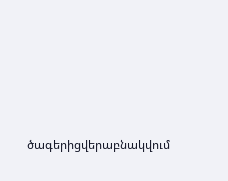ծագերիցվերաբնակվում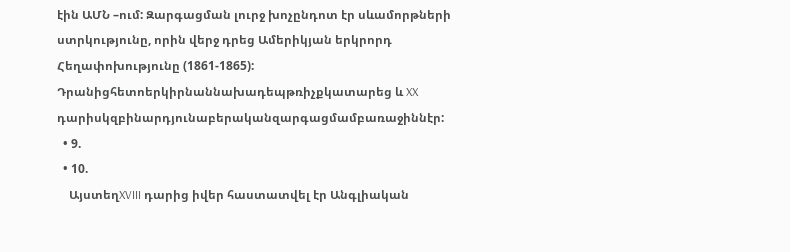էին ԱՄՆ –ում: Զարգացման լուրջ խոչընդոտ էր սևամորթների ստրկությունը, որին վերջ դրեց Ամերիկյան երկրորդ Հեղափոխությունը (1861-1865): Դրանիցհետոերկիրնաննախադեպթռիչքկատարեց և XX դարիսկզբինարդյունաբերականզարգացմամբառաջիննէր:
  • 9.
  • 10.
    ԱյստեղXVIII դարից իվեր հաստատվել էր Անգլիական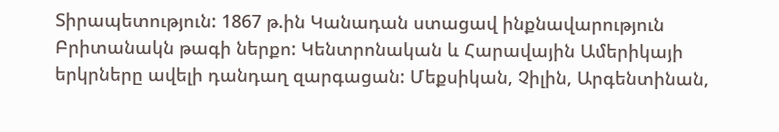Տիրապետություն: 1867 թ.ին Կանադան ստացավ ինքնավարություն Բրիտանակն թագի ներքո: Կենտրոնական և Հարավային Ամերիկայի երկրները ավելի դանդաղ զարգացան: Մեքսիկան, Չիլին, Արգենտինան,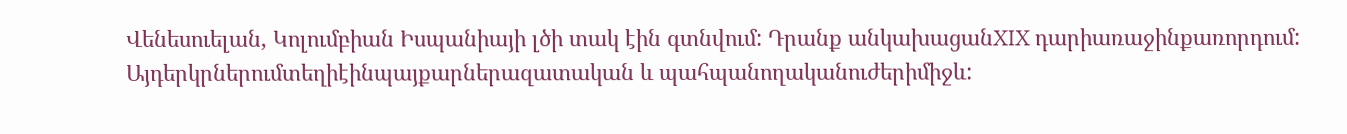Վենեսուելան, Կոլումբիան Իսպանիայի լծի տակ էին գտնվում: Դրանք անկախացանXIX դարիառաջինքառորդում: Այդերկրներումտեղիէինպայքարներազատական և պահպանողականուժերիմիջև: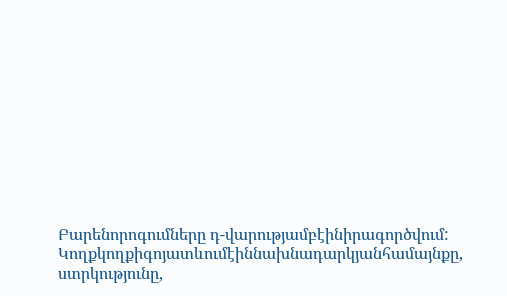Բարենորոգումները դ-վարությամբէինիրագործվում: Կողքկողքիգոյատևումէիննախնադարկյանհամայնքը, ստրկությունը,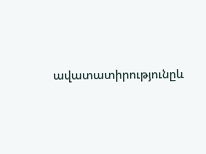ավատատիրությունըև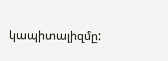կապիտալիզմը: